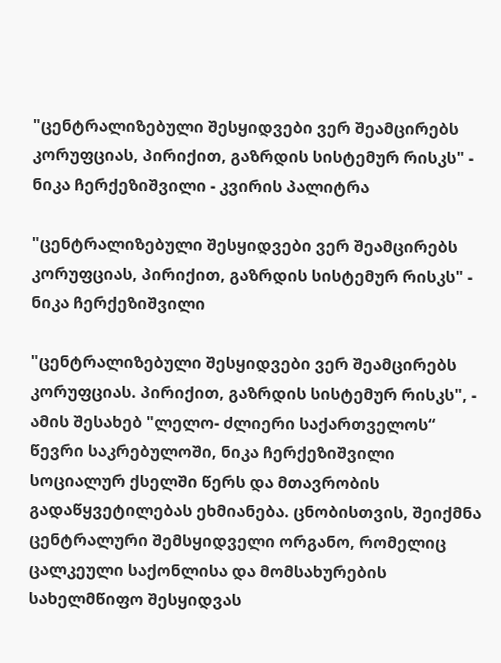"ცენტრალიზებული შესყიდვები ვერ შეამცირებს კორუფციას, პირიქით, გაზრდის სისტემურ რისკს" - ნიკა ჩერქეზიშვილი - კვირის პალიტრა

"ცენტრალიზებული შესყიდვები ვერ შეამცირებს კორუფციას, პირიქით, გაზრდის სისტემურ რისკს" - ნიკა ჩერქეზიშვილი

"ცენტრალიზებული შესყიდვები ვერ შეამცირებს კორუფციას. პირიქით, გაზრდის სისტემურ რისკს", - ამის შესახებ "ლელო- ძლიერი საქართველოს“ წევრი საკრებულოში, ნიკა ჩერქეზიშვილი სოციალურ ქსელში წერს და მთავრობის გადაწყვეტილებას ეხმიანება. ცნობისთვის, შეიქმნა ცენტრალური შემსყიდველი ორგანო, რომელიც ცალკეული საქონლისა და მომსახურების სახელმწიფო შესყიდვას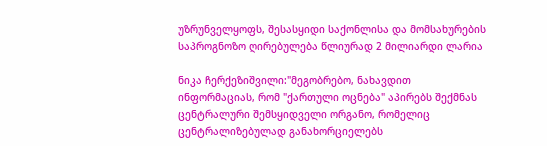უზრუნველყოფს, შესასყიდი საქონლისა და მომსახურების საპროგნოზო ღირებულება წლიურად 2 მილიარდი ლარია

ნიკა ჩერქეზიშვილი:"მეგობრებო, ნახავდით ინფორმაციას, რომ "ქართული ოცნება" აპირებს შექმნას ცენტრალური შემსყიდველი ორგანო, რომელიც ცენტრალიზებულად განახორციელებს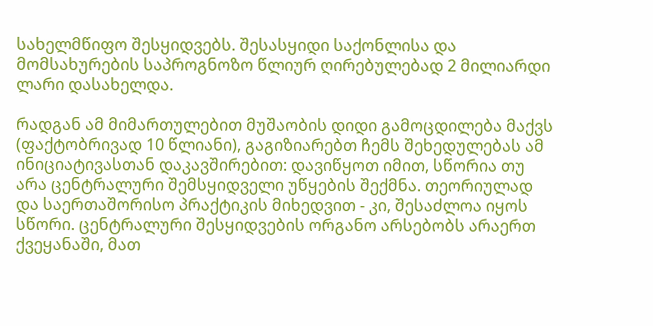სახელმწიფო შესყიდვებს. შესასყიდი საქონლისა და მომსახურების საპროგნოზო წლიურ ღირებულებად 2 მილიარდი ლარი დასახელდა.

რადგან ამ მიმართულებით მუშაობის დიდი გამოცდილება მაქვს (ფაქტობრივად 10 წლიანი), გაგიზიარებთ ჩემს შეხედულებას ამ ინიციატივასთან დაკავშირებით: დავიწყოთ იმით, სწორია თუ არა ცენტრალური შემსყიდველი უწყების შექმნა. თეორიულად და საერთაშორისო პრაქტიკის მიხედვით - კი, შესაძლოა იყოს სწორი. ცენტრალური შესყიდვების ორგანო არსებობს არაერთ ქვეყანაში, მათ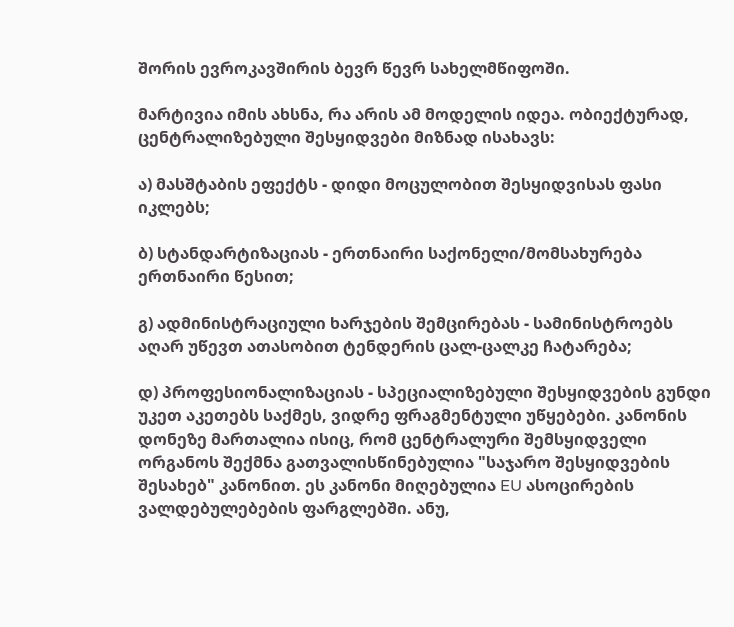შორის ევროკავშირის ბევრ წევრ სახელმწიფოში.

მარტივია იმის ახსნა, რა არის ამ მოდელის იდეა. ობიექტურად, ცენტრალიზებული შესყიდვები მიზნად ისახავს:

ა) მასშტაბის ეფექტს - დიდი მოცულობით შესყიდვისას ფასი იკლებს;

ბ) სტანდარტიზაციას - ერთნაირი საქონელი/მომსახურება ერთნაირი წესით;

გ) ადმინისტრაციული ხარჯების შემცირებას - სამინისტროებს აღარ უწევთ ათასობით ტენდერის ცალ-ცალკე ჩატარება;

დ) პროფესიონალიზაციას - სპეციალიზებული შესყიდვების გუნდი უკეთ აკეთებს საქმეს, ვიდრე ფრაგმენტული უწყებები. კანონის დონეზე მართალია ისიც, რომ ცენტრალური შემსყიდველი ორგანოს შექმნა გათვალისწინებულია "საჯარო შესყიდვების შესახებ" კანონით. ეს კანონი მიღებულია EU ასოცირების ვალდებულებების ფარგლებში. ანუ,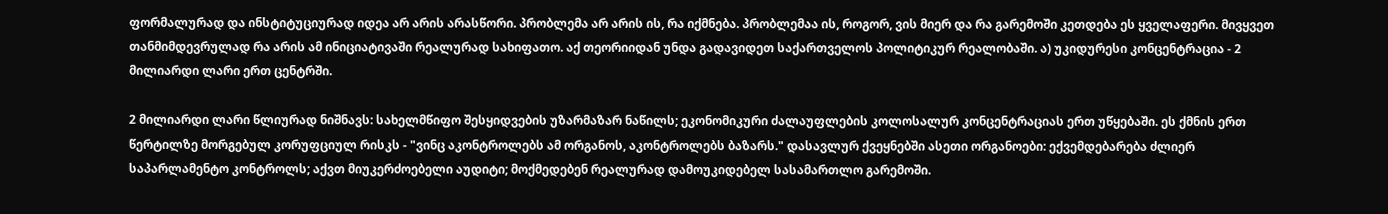ფორმალურად და ინსტიტუციურად იდეა არ არის არასწორი. პრობლემა არ არის ის, რა იქმნება. პრობლემაა ის, როგორ, ვის მიერ და რა გარემოში კეთდება ეს ყველაფერი. მივყვეთ თანმიმდევრულად რა არის ამ ინიციატივაში რეალურად სახიფათო. აქ თეორიიდან უნდა გადავიდეთ საქართველოს პოლიტიკურ რეალობაში. ა) უკიდურესი კონცენტრაცია - 2 მილიარდი ლარი ერთ ცენტრში.

2 მილიარდი ლარი წლიურად ნიშნავს: სახელმწიფო შესყიდვების უზარმაზარ ნაწილს; ეკონომიკური ძალაუფლების კოლოსალურ კონცენტრაციას ერთ უწყებაში. ეს ქმნის ერთ წერტილზე მორგებულ კორუფციულ რისკს - "ვინც აკონტროლებს ამ ორგანოს, აკონტროლებს ბაზარს." დასავლურ ქვეყნებში ასეთი ორგანოები: ექვემდებარება ძლიერ საპარლამენტო კონტროლს; აქვთ მიუკერძოებელი აუდიტი; მოქმედებენ რეალურად დამოუკიდებელ სასამართლო გარემოში.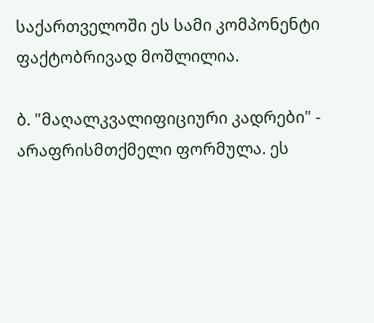საქართველოში ეს სამი კომპონენტი ფაქტობრივად მოშლილია.

ბ. "მაღალკვალიფიციური კადრები" - არაფრისმთქმელი ფორმულა. ეს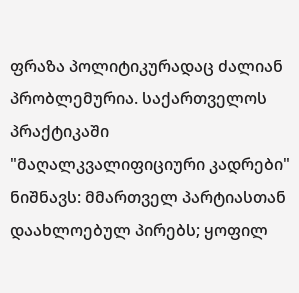ფრაზა პოლიტიკურადაც ძალიან პრობლემურია. საქართველოს პრაქტიკაში "მაღალკვალიფიციური კადრები" ნიშნავს: მმართველ პარტიასთან დაახლოებულ პირებს; ყოფილ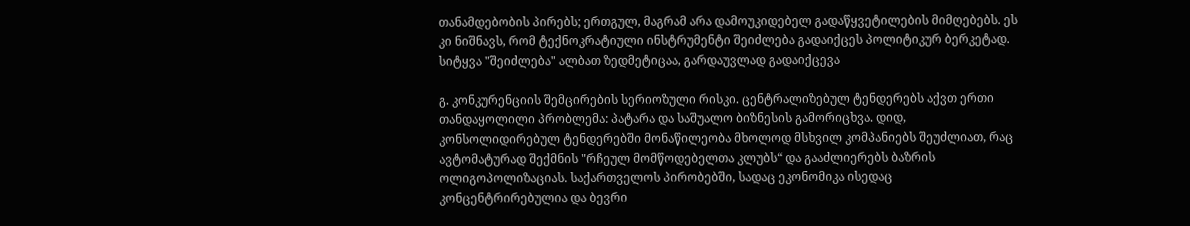თანამდებობის პირებს; ერთგულ, მაგრამ არა დამოუკიდებელ გადაწყვეტილების მიმღებებს. ეს კი ნიშნავს, რომ ტექნოკრატიული ინსტრუმენტი შეიძლება გადაიქცეს პოლიტიკურ ბერკეტად. სიტყვა "შეიძლება" ალბათ ზედმეტიცაა, გარდაუვლად გადაიქცევა

გ. კონკურენციის შემცირების სერიოზული რისკი. ცენტრალიზებულ ტენდერებს აქვთ ერთი თანდაყოლილი პრობლემა: პატარა და საშუალო ბიზნესის გამორიცხვა. დიდ, კონსოლიდირებულ ტენდერებში მონაწილეობა მხოლოდ მსხვილ კომპანიებს შეუძლიათ, რაც ავტომატურად შექმნის "რჩეულ მომწოდებელთა კლუბს“ და გააძლიერებს ბაზრის ოლიგოპოლიზაციას. საქართველოს პირობებში, სადაც ეკონომიკა ისედაც კონცენტრირებულია და ბევრი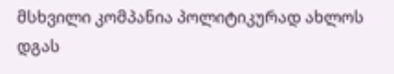მსხვილი კომპანია პოლიტიკურად ახლოს დგას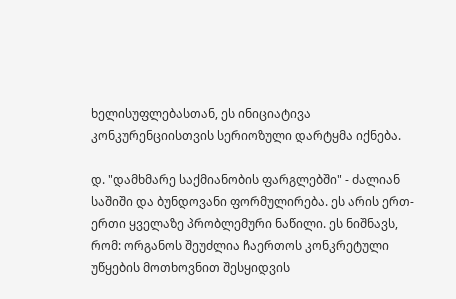ხელისუფლებასთან, ეს ინიციატივა კონკურენციისთვის სერიოზული დარტყმა იქნება.

დ. "დამხმარე საქმიანობის ფარგლებში" - ძალიან საშიში და ბუნდოვანი ფორმულირება. ეს არის ერთ-ერთი ყველაზე პრობლემური ნაწილი. ეს ნიშნავს, რომ: ორგანოს შეუძლია ჩაერთოს კონკრეტული უწყების მოთხოვნით შესყიდვის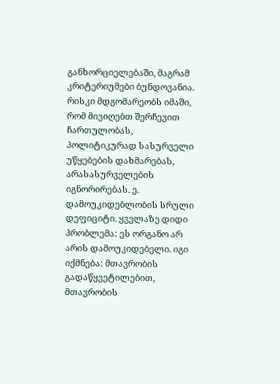განხორციელებაში, მაგრამ კრიტერიუმები ბუნდოვანია. რისკი მდგომარეობს იმაში, რომ მივიღებთ შერჩევით ჩართულობას, პოლიტიკურად სასურველი უწყებების დახმარებას, არასასურველების იგნორირებას. ე. დამოუკიდებლობის სრული დეფიციტი. ყველაზე დიდი პრობლემა: ეს ორგანო არ არის დამოუკიდებელი. იგი იქმნება: მთავრობის გადაწყვეტილებით, მთავრობის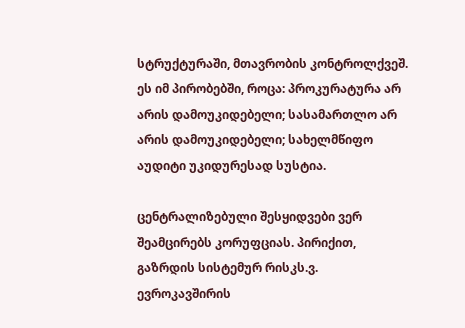სტრუქტურაში, მთავრობის კონტროლქვეშ. ეს იმ პირობებში, როცა: პროკურატურა არ არის დამოუკიდებელი; სასამართლო არ არის დამოუკიდებელი; სახელმწიფო აუდიტი უკიდურესად სუსტია.

ცენტრალიზებული შესყიდვები ვერ შეამცირებს კორუფციას. პირიქით, გაზრდის სისტემურ რისკს.ვ. ევროკავშირის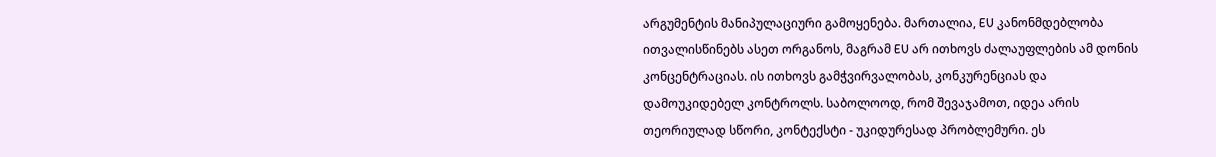არგუმენტის მანიპულაციური გამოყენება. მართალია, EU კანონმდებლობა ითვალისწინებს ასეთ ორგანოს, მაგრამ EU არ ითხოვს ძალაუფლების ამ დონის კონცენტრაციას. ის ითხოვს გამჭვირვალობას, კონკურენციას და დამოუკიდებელ კონტროლს. საბოლოოდ, რომ შევაჯამოთ, იდეა არის თეორიულად სწორი, კონტექსტი - უკიდურესად პრობლემური. ეს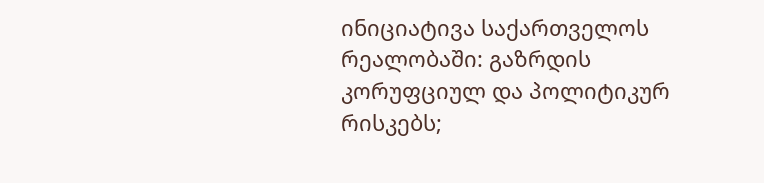ინიციატივა საქართველოს რეალობაში: გაზრდის კორუფციულ და პოლიტიკურ რისკებს;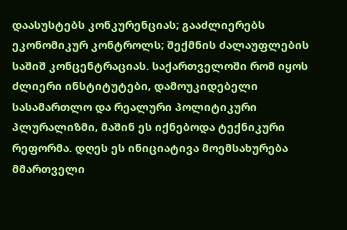დაასუსტებს კონკურენციას; გააძლიერებს ეკონომიკურ კონტროლს; შექმნის ძალაუფლების საშიშ კონცენტრაციას. საქართველოში რომ იყოს ძლიერი ინსტიტუტები, დამოუკიდებელი სასამართლო და რეალური პოლიტიკური პლურალიზმი, მაშინ ეს იქნებოდა ტექნიკური რეფორმა. დღეს ეს ინიციატივა მოემსახურება მმართველი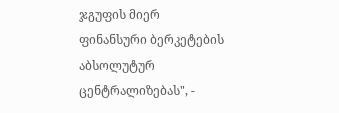ჯგუფის მიერ ფინანსური ბერკეტების აბსოლუტურ ცენტრალიზებას", -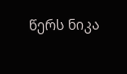წერს ნიკა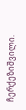ჩერქეზიშვილი.